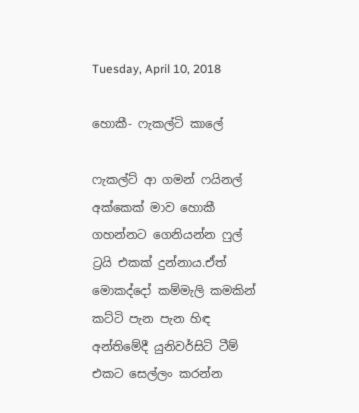Tuesday, April 10, 2018

හොකී- ෆැකල්ටි කාලේ

ෆැකල්ට් ආ ගමන් ෆයිනල් අක්කෙක් මාව හොකී ගහන්නට ගෙනියන්න ෆුල් ට්‍රයි එකක් දුන්නාය.ඒත්  මොකද්දෝ කම්මැලි කමකින් කට්ටි පැන පැන හිඳ අන්තිමේදී යුනිවර්සිටි ටීම් එකට සෙල්ලං කරන්න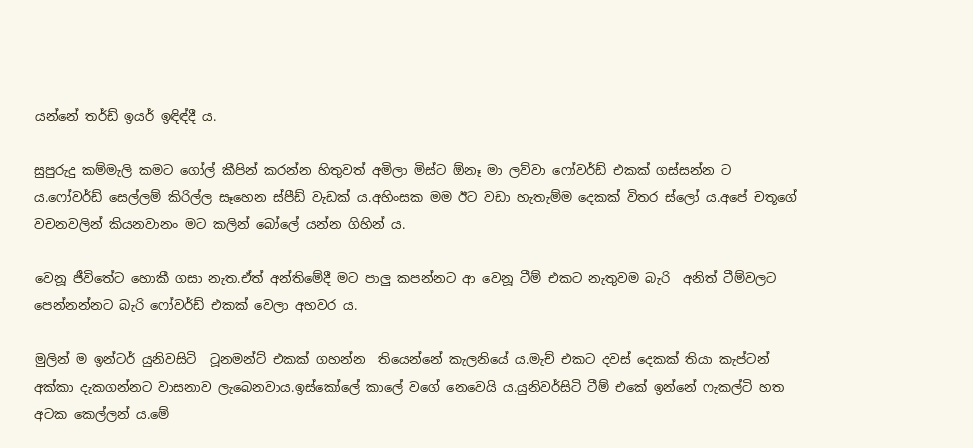යන්නේ තර්ඩ් ඉයර් ඉඳිඳ්දී ය.

සුපුරුදු කම්මැලි කමට ගෝල් කීපින් කරන්න හිතුවත් අමිලා මිස්ට ඕනෑ මා ලව්වා ෆෝවර්ඩ් එකක් ගස්සන්න ට ය.ෆෝවර්ඩ් සෙල්ලම් කිරිල්ල සෑහෙන ස්පීඩ් වැඩක් ය.අහිංසක මම ඊට වඩා හැතැම්ම දෙකක් විතර ස්ලෝ ය.අපේ චතූගේ වචනවලින් කියනවානං මට කලින් බෝලේ යන්න ගිහින් ය.

වෙනූ ජීවිතේට හොකී ගසා නැත.ඒත් අන්තිමේදී මට පාලු කපන්නට ආ වෙනූ ටීම් එකට නැතුවම බැරි  අනිත් ටීම්වලට පෙන්නන්නට බැරි ෆෝවර්ඩ් එකක් වෙලා අහවර ය.

මුලින් ම ඉන්ටර් යුනිවසිටි  ටූනමන්ට් එකක් ගහන්න  තියෙන්නේ කැලනියේ ය.මැච් එකට දවස් දෙකක් තියා කැප්ටන් අක්කා දැකගන්නට වාසනාව ලැබෙනවාය.ඉස්කෝලේ කාලේ වගේ නෙවෙයි ය.යුනිවර්සිටි ටීම් එකේ ඉන්නේ ෆැකල්ටි හත අටක කෙල්ලන් ය.මේ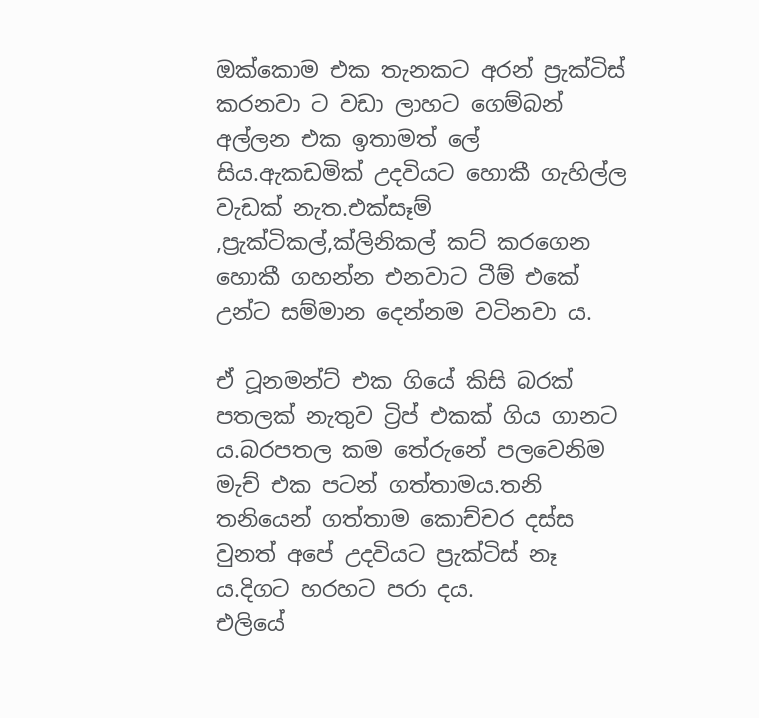ඔක්කොම එක තැනකට අරන් ප්‍රැක්ටිස් කරනවා ට වඩා ලාහට ගෙම්බන් අල්ලන එක ඉතාමත් ලේ සිය.ඇකඩමික් උදවියට හොකී ගැහිල්ල වැඩක් නැත.එක්සෑම් ,ප්‍රැක්ටිකල්,ක්ලිනිකල් කට් කරගෙන හොකී ගහන්න එනවාට ටීම් එකේ උන්ට සම්මාන දෙන්නම වටිනවා ය.

ඒ ටූනමන්ට් එක ගියේ කිසි බරක් පතලක් නැතුව ට්‍රිප් එකක් ගිය ගානට ය.බරපතල කම තේරුනේ පලවෙනිම මැච් එක පටන් ගත්තාමය.තනි තනියෙන් ගත්තාම කොච්චර දස්ස වුනත් අපේ උදවියට ප්‍රැක්ටිස් නෑ ය.දිගට හරහට පරා දය.
එලියේ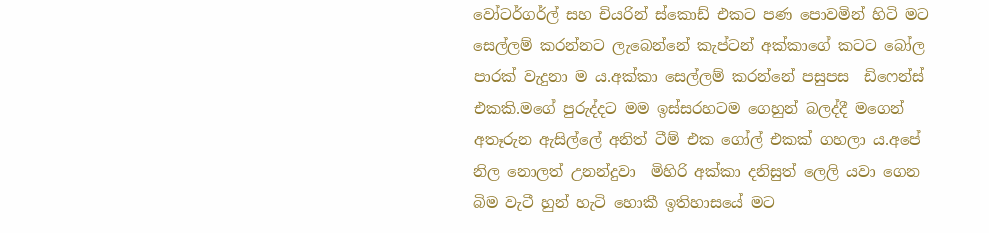වෝටර්ගර්ල් සහ චියරින් ස්කොඩ් එකට පණ පොවමින් හිටි මට සෙල්ලම් කරන්නට ලැබෙන්නේ කැප්ටන් අක්කාගේ කටට බෝල පාරක් වැදුනා ම ය.අක්කා සෙල්ලම් කරන්නේ පසුපස  ඩිෆෙන්ස් එකකි.මගේ පුරුද්දට මම ඉස්සරහටම ගෙහුන් බලද්දී මගෙන් අතෑරුන ඇසිල්ලේ අනිත් ටීම් එක ගෝල් එකක් ගහලා ය.අපේ නිල නොලත් උනන්දුවා  මිහිරි අක්කා දනිසුත් ලෙලි යවා ගෙන බිම වැටී හුන් හැටි හොකී ඉතිහාසයේ මට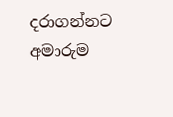දරාගන්නට අමාරුම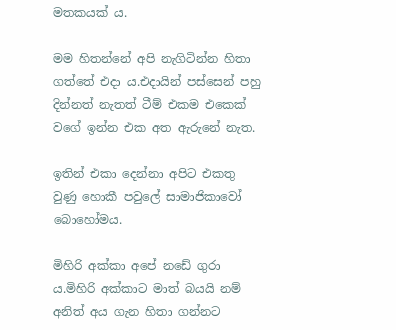මතකයක් ය.

මම හිතන්නේ අපි නැගිටින්න හිතා ගත්තේ එදා ය.එදායින් පස්සෙන් පහු දින්නත් නැතත් ටීම් එකම එකෙක් වගේ ඉන්න එක අත ඇරුනේ නැත.

ඉතින් එකා දෙන්නා අපිට එකතු වුණු හොකී පවුලේ සාමාජිකාවෝ බොහෝමය.

මිහිරි අක්කා අපේ නඩේ ගුරා ය.මිහිරි අක්කාට මාත් බයයි නම් අනිත් අය ගැන හිතා ගන්නට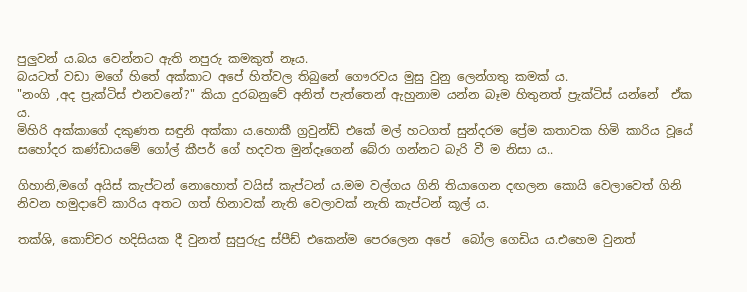පුලුවන් ය.බය වෙන්නට ඇති නපුරු කමකුත් නෑය.
බයටත් වඩා මගේ හිතේ අක්කාට අපේ හිත්වල තිබුනේ ගෞරවය මුසු වුනු ලෙන්ගතු කමක් ය.
"නංගි ,අද ප්‍රැක්ටිස් එනවනේ?" කියා දුරබනුවේ අනිත් පැත්තෙන් ඇහුනාම යන්න බෑම හිතුනත් ප්‍රැක්ටිස් යන්නේ  ඒක ය.
මිහිරි අක්කාගේ දකුණත සඳුනි අක්කා ය.හොකී ග්‍රවුන්ඩ් එකේ මල් හටගත් සුන්දරම ප්‍රේම කතාවක හිමි කාරිය වූයේ සහෝදර කණ්ඩායමේ ගෝල් කීපර් ගේ හදවත මුන්දෑගෙන් බේරා ගන්නට බැරි වී ම නිසා ය..

ගිහානි,මගේ අයිස් කැප්ටන් නොහොත් වයිස් කැප්ටන් ය.මම වල්ගය ගිනි තියාගෙන දඟලන කොයි වෙලාවෙත් ගිනි නිවන හමුදාවේ කාරිය අතට ගත් හිනාවක් නැති වෙලාවක් නැති කැප්ටන් කූල් ය.

තක්ශි, කොච්චර හදිසියක දී වුනත් සුපුරුදු ස්පීඩ් එකෙන්ම පෙරලෙන අපේ  බෝල ගෙඩිය ය.එහෙම වුනත්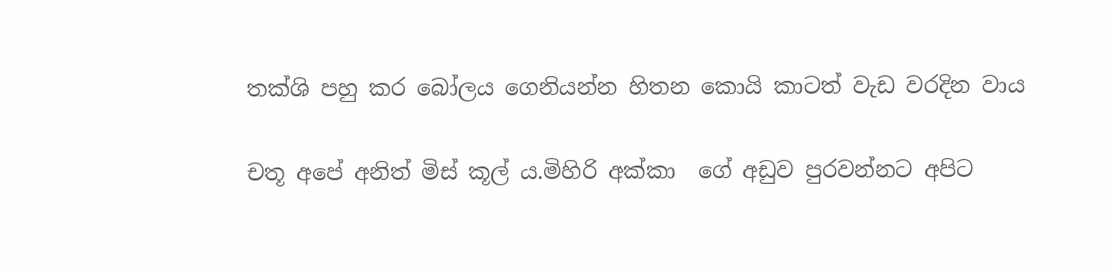තක්ශි පහු කර බෝලය ගෙනියන්න හිතන කොයි කාටත් වැඩ වරදින වාය

චතූ අපේ අනිත් මිස් කූල් ය.මිහිරි අක්කා  ගේ අඩුව පුරවන්නට අපිට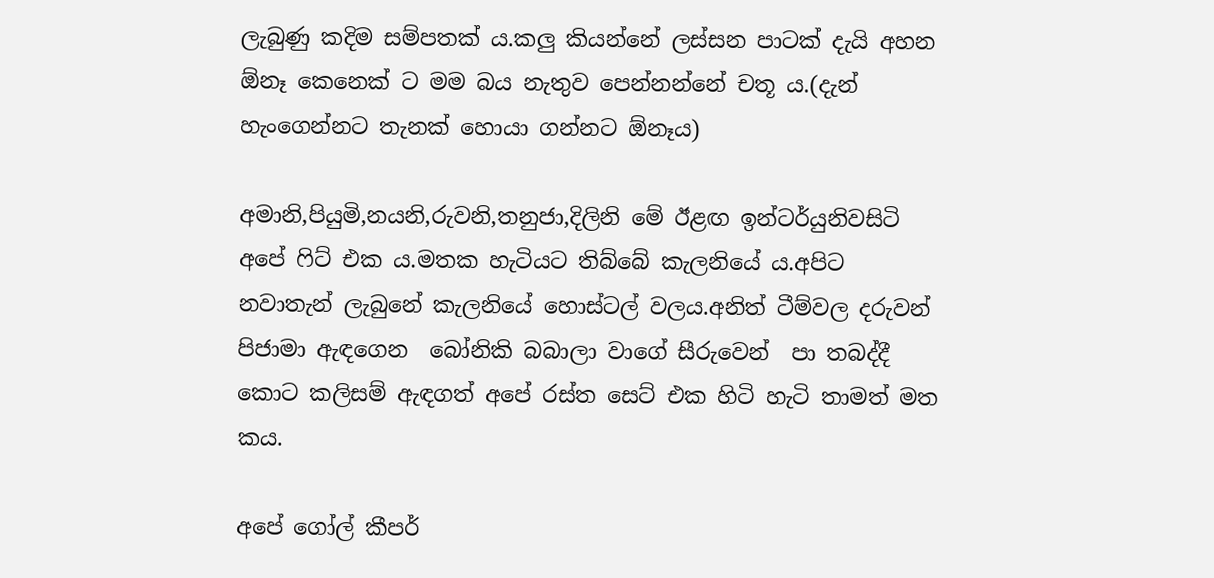ලැබුණු කදිම සම්පතක් ය.කලු කියන්නේ ලස්සන පාටක් දැයි අහන ඕනෑ කෙනෙක් ට මම බය නැතුව පෙන්නන්නේ චතූ ය.(දැන් හැංගෙන්නට තැනක් හොයා ගන්නට ඕනෑය)

අමානි,පියුමි,නයනි,රුවනි,තනුජා,දිලිනි මේ ඊළඟ ඉන්ටර්යුනිවසිටි අපේ ෆිට් එක ය.මතක හැටියට තිබ්බේ කැලනියේ ය.අපිට නවාතැන් ලැබුනේ කැලනියේ හොස්ටල් වලය.අනිත් ටීම්වල දරුවන් පිජාමා ඇඳගෙන  බෝනිකි බබාලා වාගේ සීරුවෙන්  පා තබද්දී කොට කලිසම් ඇඳගත් අපේ රස්ත සෙට් එක හිටි හැටි තාමත් මත කය.

අපේ ගෝල් කීපර්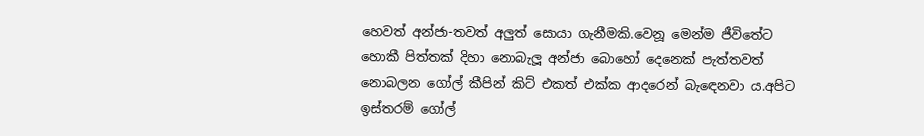හෙවත් අන්ජා-තවත් අලුත් සොයා ගැනීමකි.වෙනූ මෙන්ම ජීවිතේට හොකී පිත්තක් දිහා නොබැලූ අන්ජා බොහෝ දෙනෙක් පැත්තවත් නොබලන ගෝල් කීපින් කිට් එකත් එක්ක ආදරෙන් බැඳෙනවා ය.අපිට ඉස්තරම් ගෝල්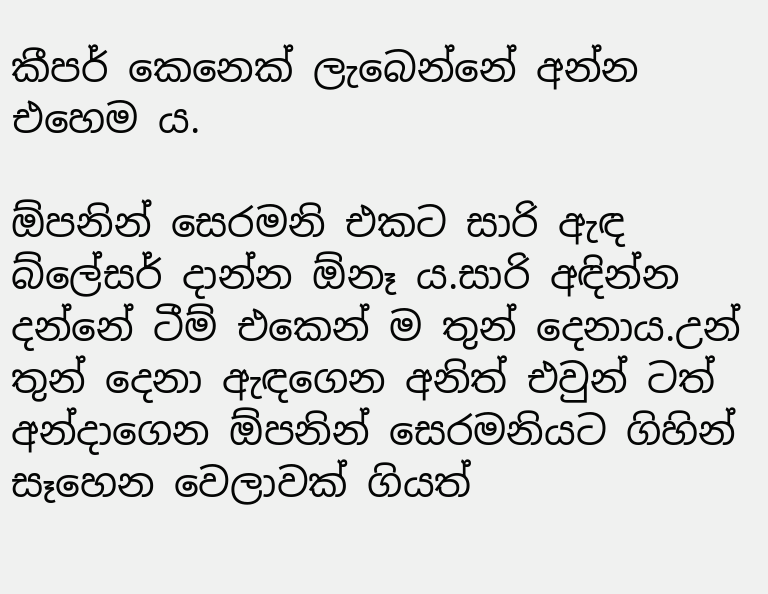කීපර් කෙනෙක් ලැබෙන්නේ අන්න එහෙම ය.

ඕපනින් සෙරමනි එකට සාරි ඇඳ බ්ලේසර් දාන්න ඕනෑ ය.සාරි අඳින්න දන්නේ ටීම් එකෙන් ම තුන් දෙනාය.උන් තුන් දෙනා ඇඳගෙන අනිත් එවුන් ටත් අන්දාගෙන ඕපනින් සෙරමනියට ගිහින් සෑහෙන වෙලාවක් ගියත්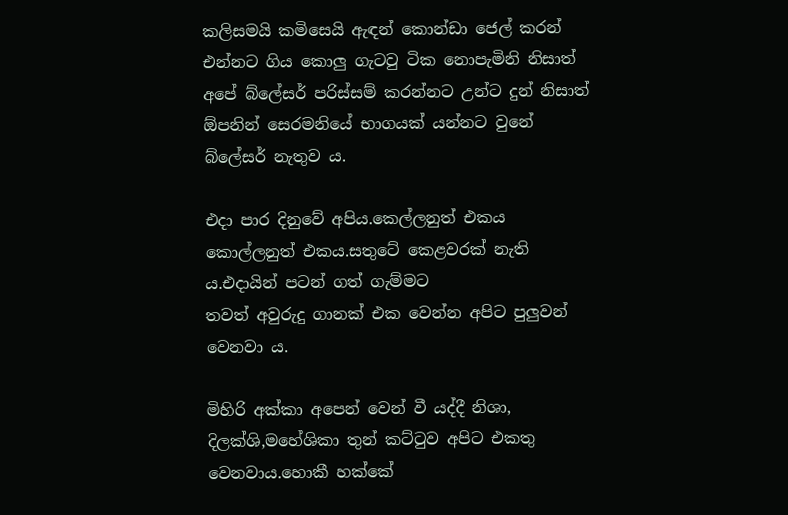කලිසමයි කමිසෙයි ඇඳන් කොන්ඩා ජෙල් කරන් එන්නට ගිය කොලු ගැටවු ටික නොපැමිනි නිසාත් අපේ බ්ලේසර් පරිස්සම් කරන්නට උන්ට දුන් නිසාත් ඕපනින් සෙරමනියේ භාගයක් යන්නට වුනේ බ්ලේසර් නැතුව ය.

එදා පාර දිනුවේ අපිය.කෙල්ලනුත් එකය කොල්ලනුත් එකය.සතුටේ කෙළවරක් නැති ය.එදායින් පටන් ගත් ගැම්මට
තවත් අවුරුදු ගානක් එක වෙන්න අපිට පුලුවන් වෙනවා ය.

මිහිරි අක්කා අපෙන් වෙන් වී යද්දී නිශා, දිලක්ශි,මහේශිකා තුන් කට්ටුව අපිට එකතු වෙනවාය.හොකී හක්කේ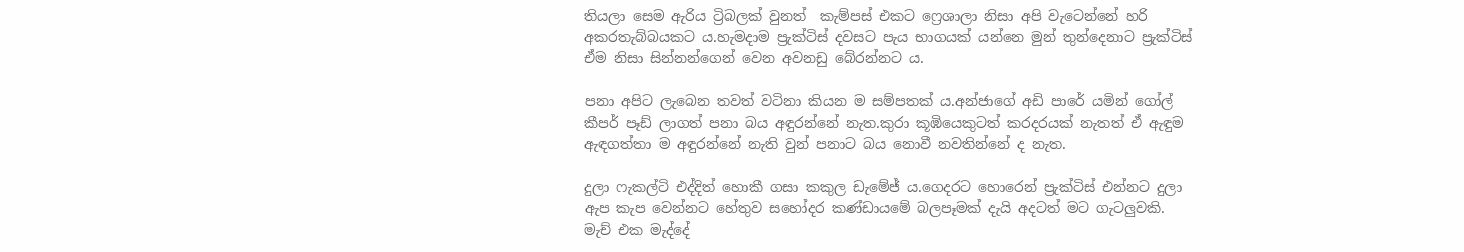තියලා සෙම ඇරිය ට්‍රිබලක් වුනත්  කැම්පස් එකට ෆ්‍රෙශාලා නිසා අපි වැටෙන්නේ හරි අකරතැබ්බයකට ය.හැමදාම ප්‍රැක්ටිස් දවසට පැය භාගයක් යන්නෙ මුන් තුන්දෙනාට ප්‍රැක්ටිස් ඒම නිසා සින්නන්ගෙන් වෙන අවනඩු බේරන්නට ය.

පනා අපිට ලැබෙන තවත් වටිනා කියන ම සම්පතක් ය.අන්ජාගේ අඩි පාරේ යමින් ගෝල් කීපර් පෑඩ් ලාගත් පනා බය අඳුරන්නේ නැත.කුරා කූඹියෙකුටත් කරදරයක් නැතත් ඒ ඇඳුම ඇඳගත්තා ම අඳුරන්නේ නැති වුන් පනාට බය නොවී නවතින්නේ ද නැත.

දුලා ෆැකල්ටි එද්දිත් හොකී ගසා කකුල ඩැමේජ් ය.ගෙදරට හොරෙන් ප්‍රැක්ටිස් එන්නට දුලා ඇප කැප වෙන්නට හේතුව සහෝදර කණ්ඩායමේ බලපෑමක් දැයි අදටත් මට ගැටලුවකි.
මැච් එක මැද්දේ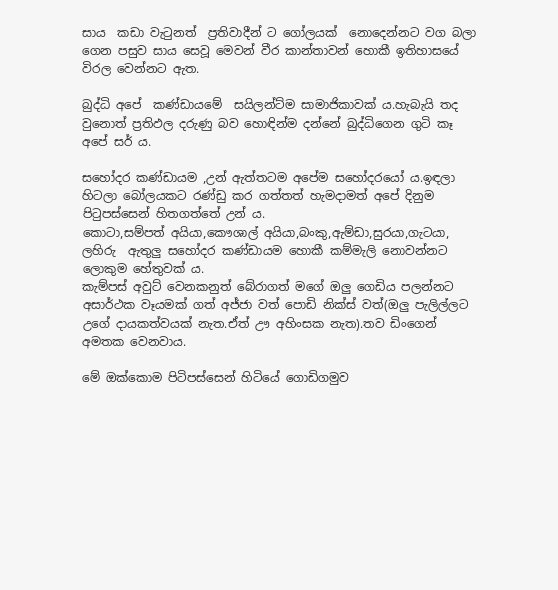සාය  කඩා වැටුනත්  ප්‍රතිවාදීන් ට ගෝලයක්  නොදෙන්නට වග බලා ගෙන පසුව සාය සෙවූ මෙවන් වීර කාන්තාවන් හොකී ඉතිහාසයේ විරල වෙන්නට ඇත.

බුද්ධි අපේ  කණ්ඩායමේ  සයිලන්ට්ම සාමාජිකාවක් ය.හැබැයි තද වුනොත් ප්‍රතිඵල දරුණු බව හොඳින්ම දන්නේ බුද්ධිගෙන ගුටි කෑ අපේ සර් ය.

සහෝදර කණ්ඩායම ,උන් ඇත්තටම අපේම සහෝදරයෝ ය.ඉඳලා හිටලා බෝලයකට රණ්ඩු කර ගත්තත් හැමදාමත් අපේ දිනුම පිටුපස්සෙන් හිතගත්තේ උන් ය.
කොටා,සම්පත් අයියා,කෞශාල් අයියා,බංකු,ඇම්ඩා,සුරයා,ගැටයා, ලහිරු  ඇතුලු සහෝදර කණ්ඩායම හොකී කම්මැලි නොවන්නට ලොකුම හේතුවක් ය.
කැම්පස් අවුට් වෙනකනුත් බේරාගත් මගේ ඔලු ගෙඩිය පලන්නට අසාර්ථක වෑයමක් ගත් අජ්ජා වත් පොඩි නික්ස් වත්(ඔලු පැලිල්ලට උගේ දායකත්වයක් නැත.ඒත් ඌ අහිංසක නැත).තව ඩිංගෙන් අමතක වෙනවාය.

මේ ඔක්කොම පිටිපස්සෙන් හිටියේ ගොඩිගමුව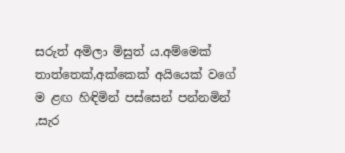සරුත් අමිලා මිසුත් ය.අම්මෙක් තාත්තෙක්,අක්කෙක් අයියෙක් වගේ ම ළඟ හිඳිමින් පස්සෙන් පන්නමින් ,සැර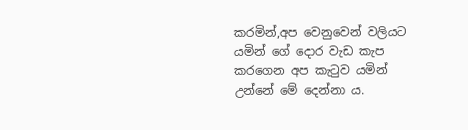කරමින්,අප වෙනුවෙන් වලියට යමින් ගේ දොර වැඩ කැප කරගෙන අප කැටුව යමින් උන්නේ මේ දෙන්නා ය.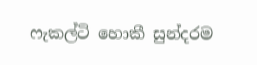ෆැකල්ටි හොකී සුන්දරම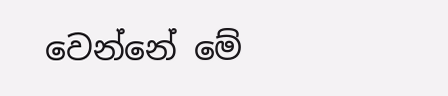වෙන්නේ මේ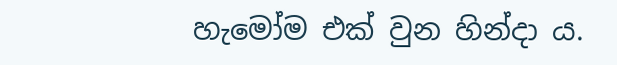හැමෝම එක් වුන හින්දා ය.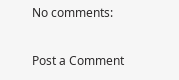No comments:

Post a Comment